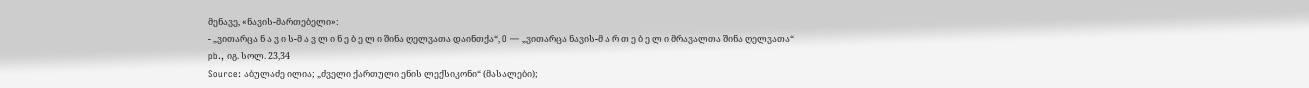მენავე, «ნავის-მართებელი»:
- „ვითარცა ნ ა ვ ი ს-მ ა ვ ლ ი ნ ე ბ ე ლ ი შინა ღელვათა დაინთქა“, O ― „ვითარცა ნავის-მ ა რ თ ე ბ ე ლ ი მრავალთა შინა ღელვათა“ pb., იგ. სოლ. 23,34
Source: აბულაძე ილია; „ძველი ქართული ენის ლექსიკონი“ (მასალები);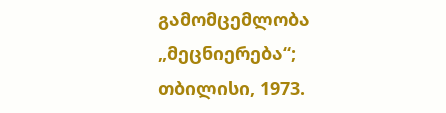გამომცემლობა „მეცნიერება“; თბილისი, 1973.